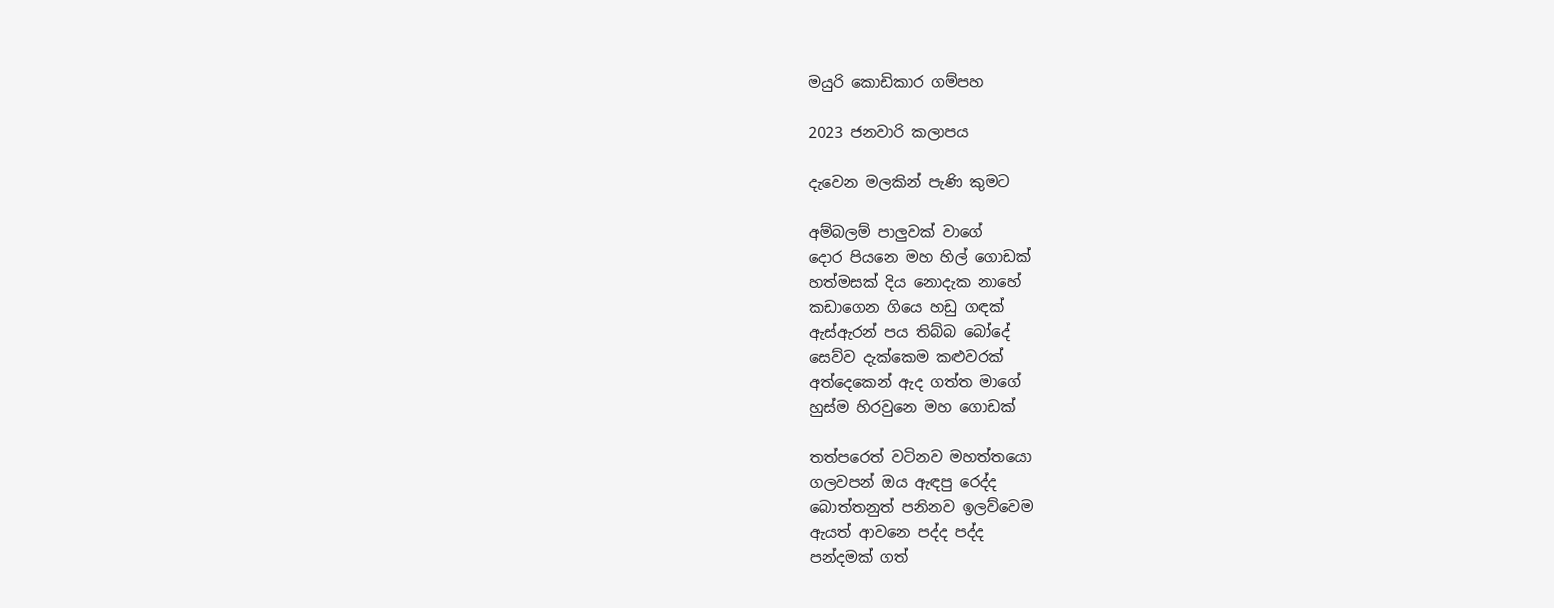මයුරි කොඩිකාර ගම්පහ

2023 ජනවාරි කලාපය

දැවෙන මලකින් පැණි කුමට

අම්බලම් පාලුවක් වාගේ
දොර පියනෙ මහ හිල් ගොඩක්
හත්මසක් දිය නොදැක නාහේ
කඩාගෙන ගියෙ හඩු ගඳක්
ඇස්ඇරන් පය තිබ්බ බෝදේ
සෙව්ව දැක්කෙම කළුවරක්
අත්දෙකෙන් ඇද ගත්ත මාගේ
හුස්ම හිරවුනෙ මහ ගොඩක්

තත්පරෙත් වටිනව මහත්තයො
ගලවපන් ඔය ඇඳපු රෙද්ද
බොත්තනුත් පනිනව ඉලව්වෙම
ඇයත් ආවනෙ පද්ද පද්ද
පන්දමක් ගත්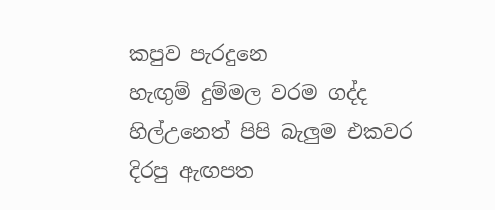කපුව පැරදුනෙ
හැඟුම් දුම්මල වරම ගද්ද
හිල්උනෙත් පිපි බැලුම එකවර
දිරපු ඇඟපත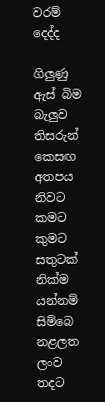වරම් දෙද්ද

ගිලුණු ඇස් බිම බැලුව තිසරුන්
කෙසඟ අතපය නිවට කමට
කුමට සතුටක් නික්ම යන්නම්
සිම්බෙ නළලත ලංව තදට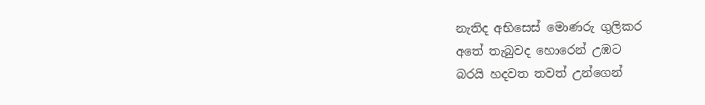නැතිද අභිසෙස් මොණරු ගුලිකර
අතේ තැබුවද හොරෙන් උඹට
බරයි හදවත තවත් උන්ගෙන්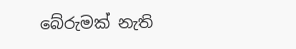බේරුමක් නැති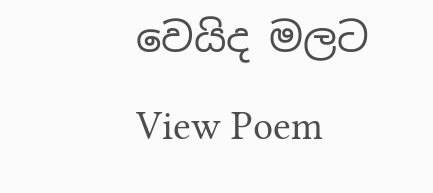වෙයිද මලට
View Poem